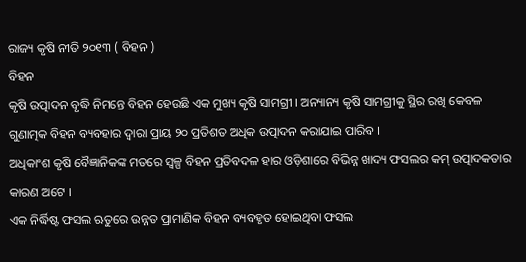ରାଜ୍ୟ କୃଷି ନୀତି ୨୦୧୩ ( ବିହନ )
ବିହନ
କୃଷି ଉତ୍ପାଦନ ବୃଦ୍ଧି ନିମନ୍ତେ ବିହନ ହେଉଛି ଏକ ମୁଖ୍ୟ କୃଷି ସାମଗ୍ରୀ । ଅନ୍ୟାନ୍ୟ କୃଷି ସାମଗ୍ରୀକୁ ସ୍ଥିର ରଖି କେବଳ ଗୁଣାତ୍ମକ ବିହନ ବ୍ୟବହାର ଦ୍ୱାରା ପ୍ରାୟ ୨୦ ପ୍ରତିଶତ ଅଧିକ ଉତ୍ପାଦନ କରାଯାଇ ପାରିବ ।
ଅଧିକାଂଶ କୃଷି ବୈଜ୍ଞାନିକଙ୍କ ମତରେ ସ୍ୱଳ୍ପ ବିହନ ପ୍ରତିବଦଳ ହାର ଓଡ଼ିଶାରେ ବିଭିନ୍ନ ଖାଦ୍ୟ ଫସଲର କମ୍ ଉତ୍ପାଦକତାର କାରଣ ଅଟେ ।
ଏକ ନିର୍ଦ୍ଧିଷ୍ଟ ଫସଲ ଋତୁରେ ଉନ୍ନତ ପ୍ରାମାଣିକ ବିହନ ବ୍ୟବହୃତ ହୋଇଥିବା ଫସଲ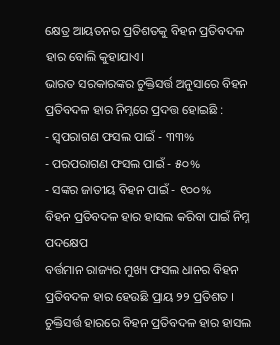କ୍ଷେତ୍ର ଆୟତନର ପ୍ରତିଶତକୁ ବିହନ ପ୍ରତିବଦଳ ହାର ବୋଲି କୁହାଯାଏ।
ଭାରତ ସରକାରଙ୍କର ଚୁକ୍ତିସର୍ତ୍ତ ଅନୁସାରେ ବିହନ ପ୍ରତିବଦଳ ହାର ନିମ୍ନରେ ପ୍ରଦତ୍ତ ହୋଇଛି :
- ସ୍ୱପରାଗଣ ଫସଲ ପାଇଁ - ୩୩%
- ପରପରାଗଣ ଫସଲ ପାଇଁ - ୫୦%
- ସଙ୍କର ଜାତୀୟ ବିହନ ପାଇଁ - ୧୦୦%
ବିହନ ପ୍ରତିବଦଳ ହାର ହାସଲ କରିବା ପାଇଁ ନିମ୍ନ ପଦକ୍ଷେପ
ବର୍ତ୍ତମାନ ରାଜ୍ୟର ମୁଖ୍ୟ ଫସଲ ଧାନର ବିହନ ପ୍ରତିବଦଳ ହାର ହେଉଛି ପ୍ରାୟ ୨୨ ପ୍ରତିଶତ । ଚୁକ୍ତିସର୍ତ୍ତ ହାରରେ ବିହନ ପ୍ରତିବଦଳ ହାର ହାସଲ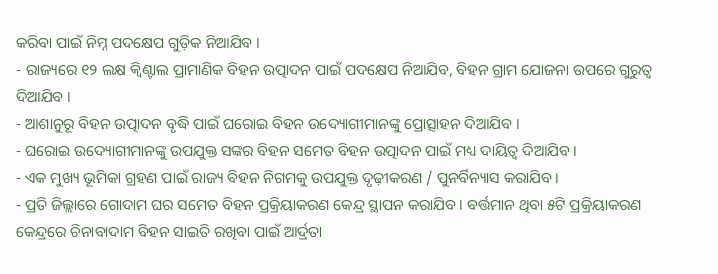କରିବା ପାଇଁ ନିମ୍ନ ପଦକ୍ଷେପ ଗୁଡ଼ିକ ନିଆଯିବ ।
- ରାଜ୍ୟରେ ୧୨ ଲକ୍ଷ କ୍ୱିଣ୍ଟାଲ ପ୍ରାମାଣିକ ବିହନ ଉତ୍ପାଦନ ପାଇଁ ପଦକ୍ଷେପ ନିଆଯିବ, ବିହନ ଗ୍ରାମ ଯୋଜନା ଉପରେ ଗୁରୁତ୍ୱ ଦିଆଯିବ ।
- ଆଶାନୁରୂ ବିହନ ଉତ୍ପାଦନ ବୃଦ୍ଧି ପାଇଁ ଘରୋଇ ବିହନ ଉଦ୍ୟୋଗୀମାନଙ୍କୁ ପ୍ରୋତ୍ସାହନ ଦିଆଯିବ ।
- ଘରୋଇ ଉଦ୍ୟୋଗୀମାନଙ୍କୁ ଉପଯୁକ୍ତ ସଙ୍କର ବିହନ ସମେତ ବିହନ ଉତ୍ପାଦନ ପାଇଁ ମଧ୍ୟ ଦାୟିତ୍ୱ ଦିଆଯିବ ।
- ଏକ ମୁଖ୍ୟ ଭୂମିକା ଗ୍ରହଣ ପାଇଁ ରାଜ୍ୟ ବିହନ ନିଗମକୁ ଉପଯୁକ୍ତ ଦୃଢ଼ୀକରଣ / ପୁନର୍ବିନ୍ୟାସ କରାଯିବ ।
- ପ୍ରତି ଜିଲ୍ଲାରେ ଗୋଦାମ ଘର ସମେତ ବିହନ ପ୍ରକ୍ରିୟାକରଣ କେନ୍ଦ୍ର ସ୍ଥାପନ କରାଯିବ । ବର୍ତ୍ତମାନ ଥିବା ୫ଟି ପ୍ରକ୍ରିୟାକରଣ କେନ୍ଦ୍ରରେ ଚିନାବାଦାମ ବିହନ ସାଇତି ରଖିବା ପାଇଁ ଆର୍ଦ୍ରତା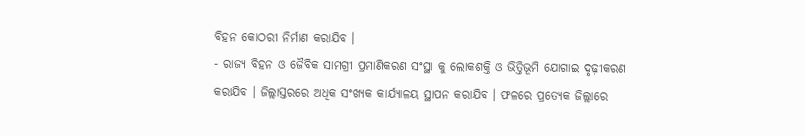ବିହନ କୋଠରୀ ନିର୍ମାଣ କରାଯିବ ।
- ରାଜ୍ୟ ବିହନ ଓ ଜୈବିକ ସାମଗ୍ରୀ ପ୍ରମାଣିକରଣ ସଂସ୍ଥା କୁ ଲୋକଶକ୍ତି ଓ ଭିତ୍ତିଭୂମି ଯୋଗାଇ ଦୃଢ଼ୀକରଣ କରାଯିବ । ଜିଲ୍ଲାସ୍ତରରେ ଅଧିକ ସଂଖ୍ୟକ କାର୍ଯ୍ୟାଳୟ ସ୍ଥାପନ କରାଯିବ । ଫଳରେ ପ୍ରତ୍ୟେକ ଜିଲ୍ଲାରେ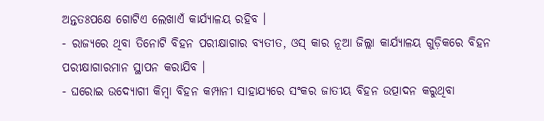ଅନ୍ତତଃପକ୍ଷେ ଗୋଟିଏ ଲେଖାଏଁ କାର୍ଯ୍ୟାଳୟ ରହିବ ।
- ରାଜ୍ୟରେ ଥିବା ତିନୋଟି ବିହନ ପରୀକ୍ଷାଗାର ବ୍ୟତୀତ, ଓସ୍ କାର ନୂଆ ଜିଲ୍ଲା କାର୍ଯ୍ୟାଳୟ ଗୁଡ଼ିକରେ ବିହନ ପରୀକ୍ଷାଗାରମାନ ସ୍ଥାପନ କରାଯିବ ।
- ଘରୋଇ ଉଦ୍ୟୋଗୀ କିମ୍ବା ବିହନ କମ୍ପାନୀ ସାହାଯ୍ୟରେ ସଂକର ଜାତୀୟ ବିହନ ଉତ୍ପାଦନ କରୁଥିବା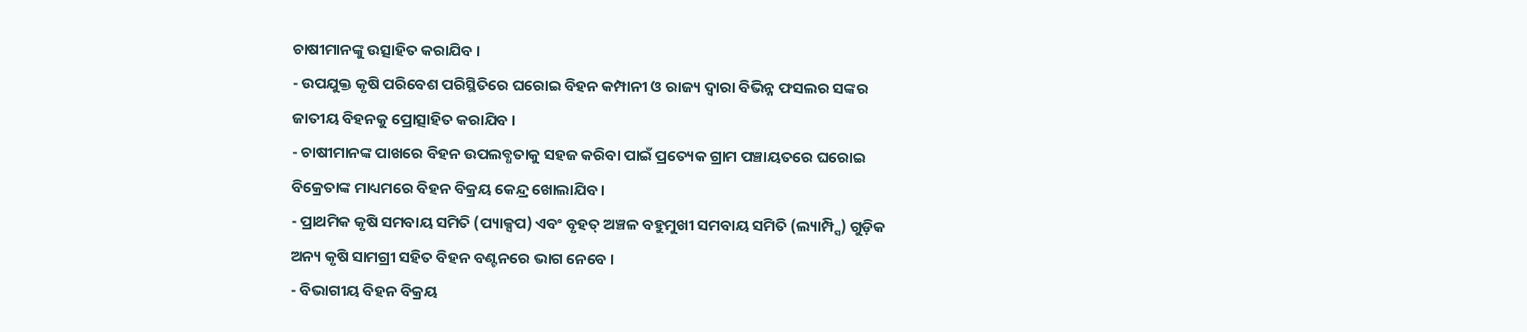ଚାଷୀମାନଙ୍କୁ ଉତ୍ସାହିତ କରାଯିବ ।
- ଉପଯୁକ୍ତ କୃଷି ପରିବେଶ ପରିସ୍ଥିତିରେ ଘରୋଇ ବିହନ କମ୍ପାନୀ ଓ ରାଜ୍ୟ ଦ୍ୱାରା ବିଭିନ୍ନ ଫସଲର ସଙ୍କର ଜାତୀୟ ବିହନକୁ ପ୍ରୋତ୍ସାହିତ କରାଯିବ ।
- ଚାଷୀମାନଙ୍କ ପାଖରେ ବିହନ ଉପଲବ୍ଧତାକୁ ସହଜ କରିବା ପାଇଁ ପ୍ରତ୍ୟେକ ଗ୍ରାମ ପଞ୍ଚାୟତରେ ଘରୋଇ ବିକ୍ରେତାଙ୍କ ମାଧ୍ୟମରେ ବିହନ ବିକ୍ରୟ କେନ୍ଦ୍ର ଖୋଲାଯିବ ।
- ପ୍ରାଥମିକ କୃଷି ସମବାୟ ସମିତି (ପ୍ୟାକ୍ସପ) ଏବଂ ବୃହତ୍ ଅଞ୍ଚଳ ବହୁମୁଖୀ ସମବାୟ ସମିତି (ଲ୍ୟାମ୍ପ୍ସି) ଗୁଡ଼ିକ ଅନ୍ୟ କୃଷି ସାମଗ୍ରୀ ସହିତ ବିହନ ବଣ୍ଟନରେ ଭାଗ ନେବେ ।
- ବିଭାଗୀୟ ବିହନ ବିକ୍ରୟ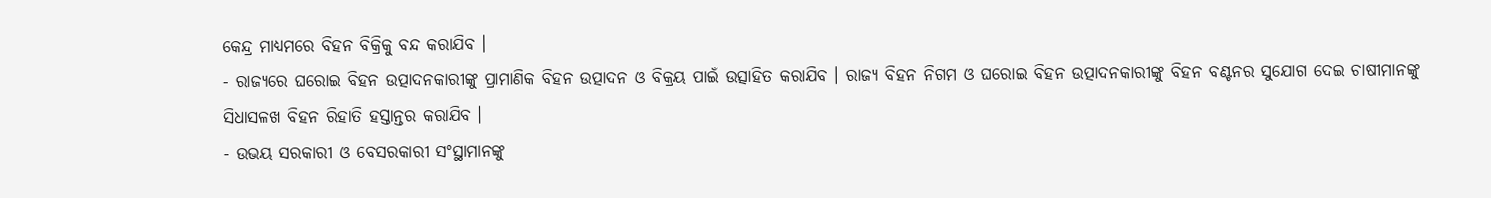କେନ୍ଦ୍ର ମାଧ୍ୟମରେ ବିହନ ବିକ୍ରିକୁ ବନ୍ଦ କରାଯିବ ।
- ରାଜ୍ୟରେ ଘରୋଇ ବିହନ ଉତ୍ପାଦନକାରୀଙ୍କୁ ପ୍ରାମାଣିକ ବିହନ ଉତ୍ପାଦନ ଓ ବିକ୍ରୟ ପାଇଁ ଉତ୍ସାହିତ କରାଯିବ । ରାଜ୍ୟ ବିହନ ନିଗମ ଓ ଘରୋଇ ବିହନ ଉତ୍ପାଦନକାରୀଙ୍କୁ ବିହନ ବଣ୍ଟନର ସୁଯୋଗ ଦେଇ ଚାଷୀମାନଙ୍କୁ ସିଧାସଳଖ ବିହନ ରିହାତି ହସ୍ତାନ୍ତର କରାଯିବ ।
- ଉଭୟ ସରକାରୀ ଓ ବେସରକାରୀ ସଂସ୍ଥାମାନଙ୍କୁ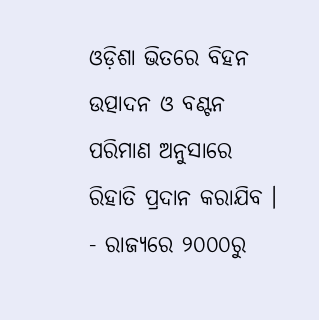ଓଡ଼ିଶା ଭିତରେ ବିହନ ଉତ୍ପାଦନ ଓ ବଣ୍ଟନ ପରିମାଣ ଅନୁସାରେ ରିହାତି ପ୍ରଦାନ କରାଯିବ ।
- ରାଜ୍ୟରେ ୨୦୦୦ରୁ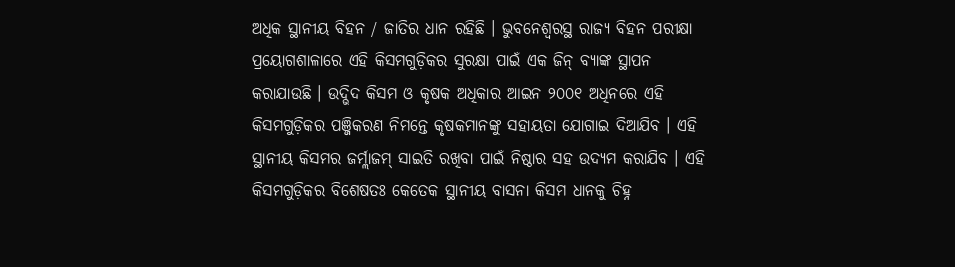ଅଧିକ ସ୍ଥାନୀୟ ବିହନ / ଜାତିର ଧାନ ରହିଛି । ଭୁବନେଶ୍ୱରସ୍ଥ ରାଜ୍ୟ ବିହନ ପରୀକ୍ଷା ପ୍ରୟୋଗଶାଳାରେ ଏହି କିସମଗୁଡ଼ିକର ସୁରକ୍ଷା ପାଇଁ ଏକ ଜିନ୍ ବ୍ୟାଙ୍କ ସ୍ଥାପନ କରାଯାଉଛି । ଉଦ୍ଭିଦ କିସମ ଓ କୃଷକ ଅଧିକାର ଆଇନ ୨୦୦୧ ଅଧିନରେ ଏହି କିସମଗୁଡ଼ିକର ପଞ୍ଜିକରଣ ନିମନ୍ତେ କୃଷକମାନଙ୍କୁ ସହାୟତା ଯୋଗାଇ ଦିଆଯିବ । ଏହି ସ୍ଥାନୀୟ କିସମର ଜର୍ମ୍ଲାଜମ୍ ସାଇତି ରଖିବା ପାଇଁ ନିଷ୍ଠାର ସହ ଉଦ୍ୟମ କରାଯିବ । ଏହି କିସମଗୁଡ଼ିକର ବିଶେଷତଃ କେତେକ ସ୍ଥାନୀୟ ବାସନା କିସମ ଧାନକୁ ଚିହ୍ନ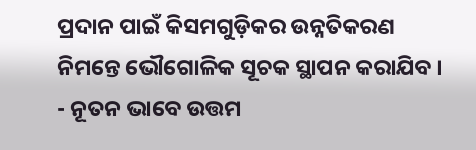ପ୍ରଦାନ ପାଇଁ କିସମଗୁଡ଼ିକର ଉନ୍ନତିକରଣ ନିମନ୍ତେ ଭୌଗୋଳିକ ସୂଚକ ସ୍ଥାପନ କରାଯିବ ।
- ନୂତନ ଭାବେ ଉତ୍ତମ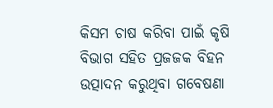କିସମ ଚାଷ କରିବା ପାଇଁ କୃଷି ବିଭାଗ ସହିତ ପ୍ରଜଜକ ବିହନ ଉତ୍ପାଦନ କରୁଥିବା ଗବେଷଣା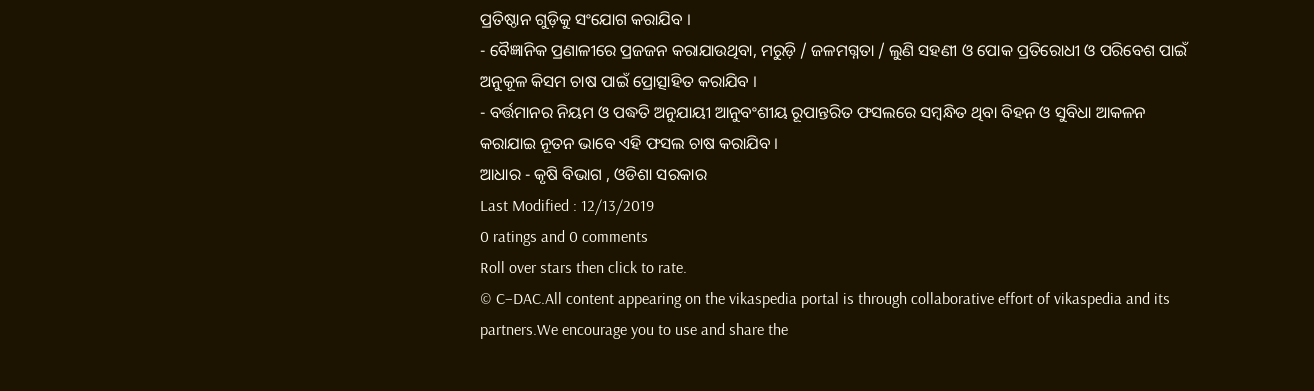ପ୍ରତିଷ୍ଠାନ ଗୁଡ଼ିକୁ ସଂଯୋଗ କରାଯିବ ।
- ବୈଜ୍ଞାନିକ ପ୍ରଣାଳୀରେ ପ୍ରଜଜନ କରାଯାଉଥିବା, ମରୁଡ଼ି / ଜଳମଗ୍ନତା / ଲୁଣି ସହଣୀ ଓ ପୋକ ପ୍ରତିରୋଧୀ ଓ ପରିବେଶ ପାଇଁ ଅନୁକୂଳ କିସମ ଚାଷ ପାଇଁ ପ୍ରୋତ୍ସାହିତ କରାଯିବ ।
- ବର୍ତ୍ତମାନର ନିୟମ ଓ ପଦ୍ଧତି ଅନୁଯାୟୀ ଆନୁବଂଶୀୟ ରୂପାନ୍ତରିତ ଫସଲରେ ସମ୍ବନ୍ଧିତ ଥିବା ବିହନ ଓ ସୁବିଧା ଆକଳନ କରାଯାଇ ନୂତନ ଭାବେ ଏହି ଫସଲ ଚାଷ କରାଯିବ ।
ଆଧାର - କୃଷି ବିଭାଗ , ଓଡିଶା ସରକାର
Last Modified : 12/13/2019
0 ratings and 0 comments
Roll over stars then click to rate.
© C–DAC.All content appearing on the vikaspedia portal is through collaborative effort of vikaspedia and its partners.We encourage you to use and share the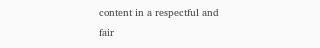content in a respectful and fair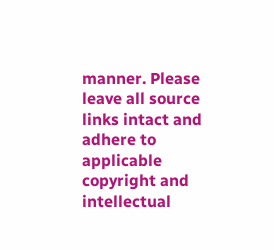manner. Please leave all source links intact and adhere to applicable copyright and intellectual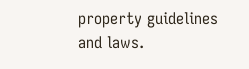property guidelines and laws.